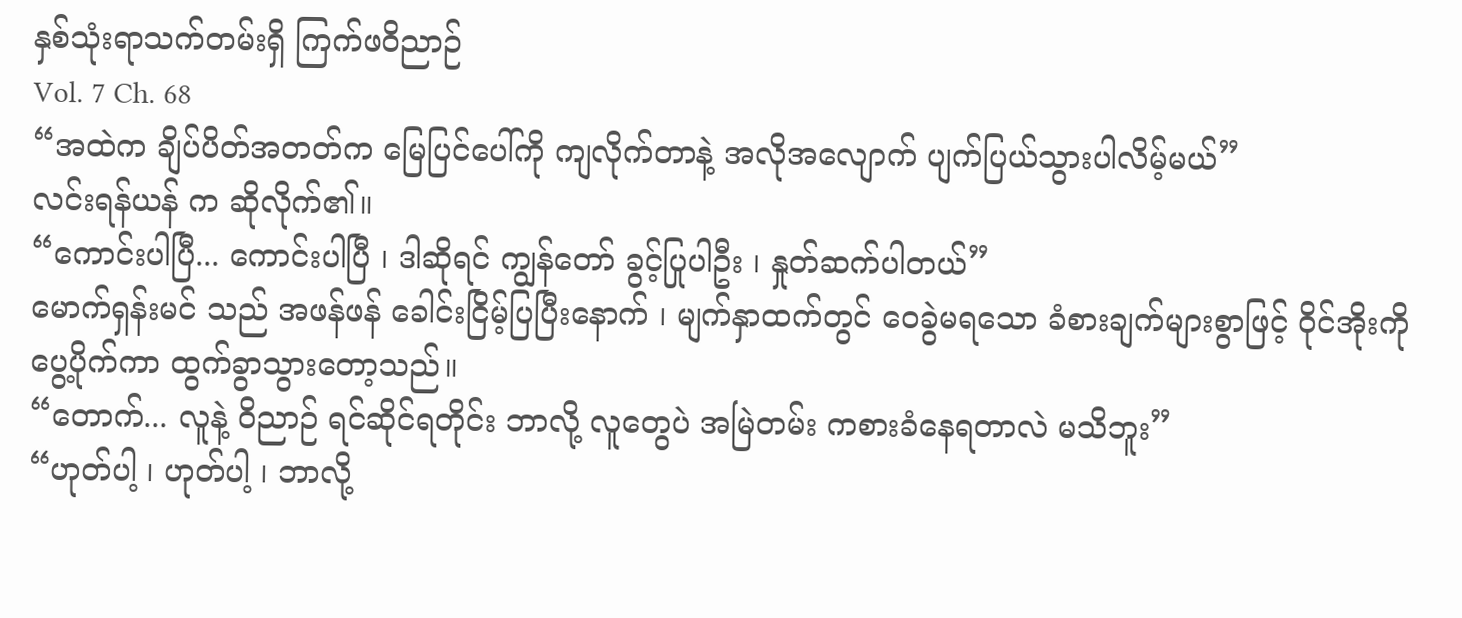နှစ်သုံးရာသက်တမ်းရှိ ကြက်ဖဝိညာဉ်
Vol. 7 Ch. 68
“အထဲက ချိပ်ပိတ်အတတ်က မြေပြင်ပေါ်ကို ကျလိုက်တာနဲ့ အလိုအလျောက် ပျက်ပြယ်သွားပါလိမ့်မယ်”
လင်းရန်ယန် က ဆိုလိုက်၏။
“ကောင်းပါပြီ... ကောင်းပါပြီ ၊ ဒါဆိုရင် ကျွန်တော် ခွင့်ပြုပါဦး ၊ နှုတ်ဆက်ပါတယ်”
မောက်ရှန်းမင် သည် အဖန်ဖန် ခေါင်းငြိမ့်ပြပြီးနောက် ၊ မျက်နှာထက်တွင် ဝေခွဲမရသော ခံစားချက်များစွာဖြင့် ဝိုင်အိုးကို ပွေ့ပိုက်ကာ ထွက်ခွာသွားတော့သည်။
“တောက်... လူနဲ့ ဝိညာဉ် ရင်ဆိုင်ရတိုင်း ဘာလို့ လူတွေပဲ အမြဲတမ်း ကစားခံနေရတာလဲ မသိဘူး”
“ဟုတ်ပါ့ ၊ ဟုတ်ပါ့ ၊ ဘာလို့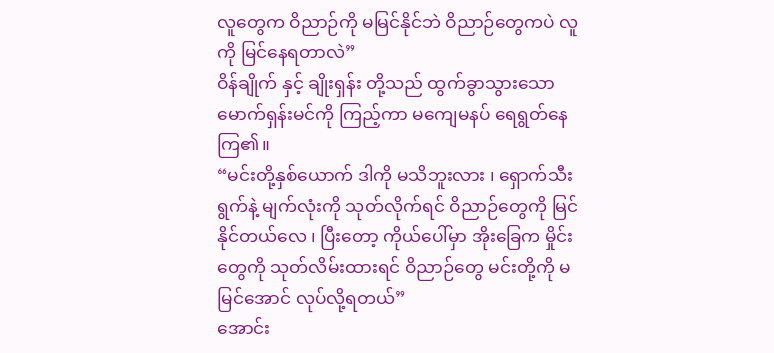လူတွေက ဝိညာဉ်ကို မမြင်နိုင်ဘဲ ဝိညာဉ်တွေကပဲ လူကို မြင်နေရတာလဲ”
ဝိန်ချိုက် နှင့် ချိုးရှန်း တို့သည် ထွက်ခွာသွားသော မောက်ရှန်းမင်ကို ကြည့်ကာ မကျေမနပ် ရေရွတ်နေကြ၏။
“မင်းတို့နှစ်ယောက် ဒါကို မသိဘူးလား ၊ ရှောက်သီးရွက်နဲ့ မျက်လုံးကို သုတ်လိုက်ရင် ဝိညာဉ်တွေကို မြင်နိုင်တယ်လေ ၊ ပြီးတော့ ကိုယ်ပေါ်မှာ အိုးခြေက မှိုင်းတွေကို သုတ်လိမ်းထားရင် ဝိညာဉ်တွေ မင်းတို့ကို မမြင်အောင် လုပ်လို့ရတယ်”
အောင်း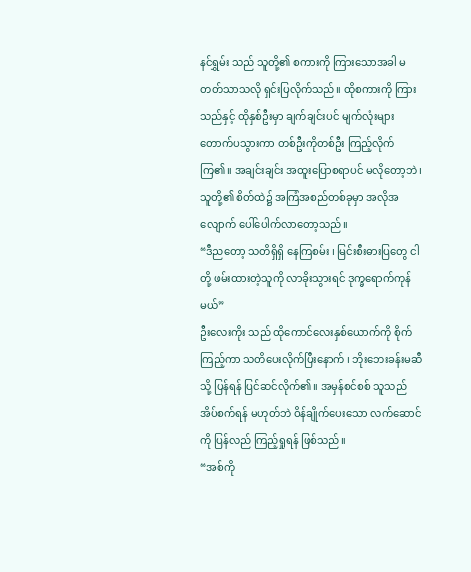နင်ရွှမ်း သည် သူတို့၏ စကားကို ကြားသောအခါ မတတ်သာသလို ရှင်းပြလိုက်သည်။ ထိုစကားကို ကြားသည်နှင့် ထိုနှစ်ဦးမှာ ချက်ချင်းပင် မျက်လုံးများ တောက်ပသွားကာ တစ်ဦးကိုတစ်ဦး ကြည့်လိုက်ကြ၏။ အချင်းချင်း အထူးပြောစရာပင် မလိုတော့ဘဲ ၊ သူတို့၏ စိတ်ထဲ၌ အကြံအစည်တစ်ခုမှာ အလိုအလျောက် ပေါ်ပေါက်လာတော့သည်။
“ဒီညတော့ သတိရှိရှိ နေကြစမ်း ၊ မြင်းစီးဓားပြတွေ ငါတို့ ဖမ်းထားတဲ့သူကို လာခိုးသွားရင် ဒုက္ခရောက်ကုန်မယ်”
ဦးလေးကိုး သည် ထိုကောင်လေးနှစ်ယောက်ကို စိုက်ကြည့်ကာ သတိပေးလိုက်ပြီးနောက် ၊ ဘိုးဘေးခန်းမဆီသို့ ပြန်ရန် ပြင်ဆင်လိုက်၏။ အမှန်စင်စစ် သူသည် အိပ်စက်ရန် မဟုတ်ဘဲ ဝိန်ချိုက်ပေးသော လက်ဆောင်ကို ပြန်လည် ကြည့်ရှုရန် ဖြစ်သည်။
“အစ်ကို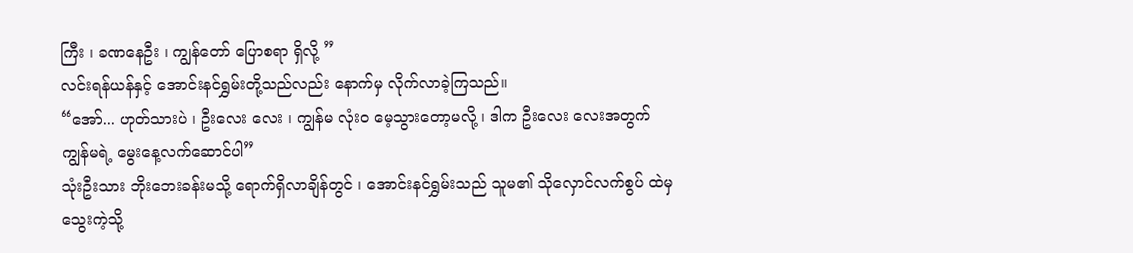ကြီး ၊ ခဏနေဦး ၊ ကျွန်တော် ပြောစရာ ရှိလို့ ”
လင်းရန်ယန်နှင့် အောင်းနင်ရွှမ်းတို့သည်လည်း နောက်မှ လိုက်လာခဲ့ကြသည်။
“အော်... ဟုတ်သားပဲ ၊ ဦးလေး လေး ၊ ကျွန်မ လုံးဝ မေ့သွားတော့မလို့ ၊ ဒါက ဦးလေး လေးအတွက် ကျွန်မရဲ့ မွေးနေ့လက်ဆောင်ပါ”
သုံးဦးသား ဘိုးဘေးခန်းမသို့ ရောက်ရှိလာချိန်တွင် ၊ အောင်းနင်ရွှမ်းသည် သူမ၏ သိုလှောင်လက်စွပ် ထဲမှ သွေးကဲ့သို့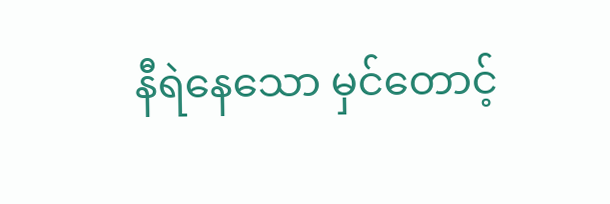နီရဲနေသော မှင်တောင့်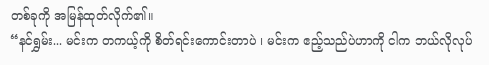တစ်ခုကို အမြန်ထုတ်လိုက်၏။
“နင်ရွှမ်း... မင်းက တကယ့်ကို စိတ်ရင်းကောင်းတာပဲ ၊ မင်းက ဧည့်သည်ပဲဟာကို ငါက ဘယ်လိုလုပ်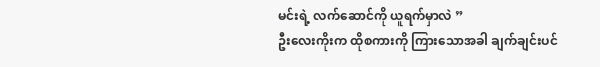မင်းရဲ့ လက်ဆောင်ကို ယူရက်မှာလဲ ”
ဦးလေးကိုးက ထိုစကားကို ကြားသောအခါ ချက်ချင်းပင်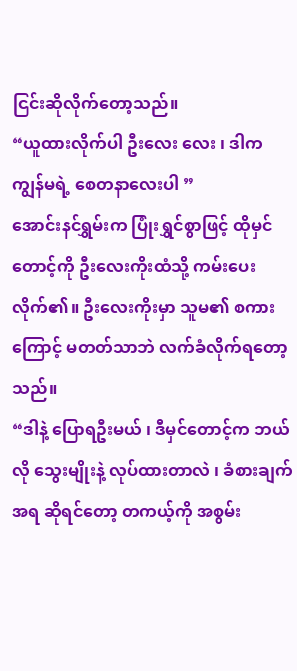ငြင်းဆိုလိုက်တော့သည်။
“ယူထားလိုက်ပါ ဦးလေး လေး ၊ ဒါက ကျွန်မရဲ့ စေတနာလေးပါ ”
အောင်းနင်ရွှမ်းက ပြုံးရွှင်စွာဖြင့် ထိုမှင်တောင့်ကို ဦးလေးကိုးထံသို့ ကမ်းပေးလိုက်၏။ ဦးလေးကိုးမှာ သူမ၏ စကားကြောင့် မတတ်သာဘဲ လက်ခံလိုက်ရတော့သည်။
“ဒါနဲ့ ပြောရဦးမယ် ၊ ဒီမှင်တောင့်က ဘယ်လို သွေးမျိုးနဲ့ လုပ်ထားတာလဲ ၊ ခံစားချက်အရ ဆိုရင်တော့ တကယ့်ကို အစွမ်း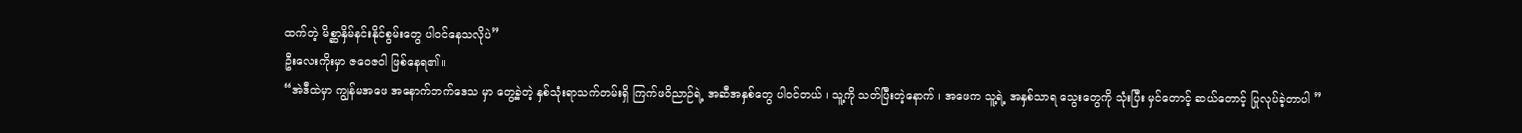ထက်တဲ့ မိစ္ဆာနှိမ်နင်းနိုင်စွမ်းတွေ ပါဝင်နေသလိုပဲ”
ဦးလေးကိုးမှာ ဇဝေဇဝါ ဖြစ်နေရ၏။
“အဲဒီထဲမှာ ကျွန်မအဖေ အနောက်ဘက်ဒေသ မှာ တွေ့ခဲ့တဲ့ နှစ်သုံးရာသက်တမ်းရှိ ကြက်ဖဝိညာဉ်ရဲ့ အဆီအနှစ်တွေ ပါဝင်တယ် ၊ သူ့ကို သတ်ပြီးတဲ့နောက် ၊ အဖေက သူ့ရဲ့ အနှစ်သာရ သွေးတွေကို သုံးပြီး မှင်တောင့် ဆယ်တောင့် ပြုလုပ်ခဲ့တာပါ ”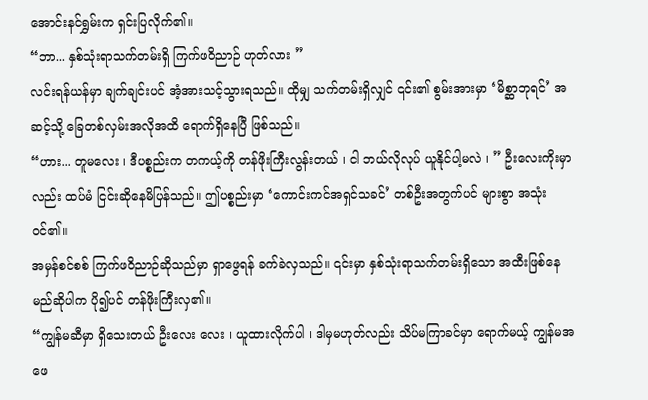အောင်းနင်ရွှမ်းက ရှင်းပြလိုက်၏။
“ဘာ... နှစ်သုံးရာသက်တမ်းရှိ ကြက်ဖဝိညာဉ် ဟုတ်လား ”
လင်းရန်ယန်မှာ ချက်ချင်းပင် အံ့အားသင့်သွားရသည်။ ထိုမျှ သက်တမ်းရှိလျှင် ၎င်း၏ စွမ်းအားမှာ ‘မိစ္ဆာဘုရင်’ အဆင့်သို့ ခြေတစ်လှမ်းအလိုအထိ ရောက်ရှိနေပြီ ဖြစ်သည်။
“ဟား... တူမလေး ၊ ဒီပစ္စည်းက တကယ့်ကို တန်ဖိုးကြီးလွန်းတယ် ၊ ငါ ဘယ်လိုလုပ် ယူနိုင်ပါ့မလဲ ၊ ” ဦးလေးကိုးမှာလည်း ထပ်မံ ငြင်းဆိုနေမိပြန်သည်။ ဤပစ္စည်းမှာ ‘ကောင်းကင်အရှင်သခင်’ တစ်ဦးအတွက်ပင် များစွာ အသုံးဝင်၏။
အမှန်စင်စစ် ကြက်ဖဝိညာဉ်ဆိုသည်မှာ ရှာဖွေရန် ခက်ခဲလှသည်။ ၎င်းမှာ နှစ်သုံးရာသက်တမ်းရှိသော အထီးဖြစ်နေမည်ဆိုပါက ပို၍ပင် တန်ဖိုးကြီးလှ၏။
“ကျွန်မဆီမှာ ရှိသေးတယ် ဦးလေး လေး ၊ ယူထားလိုက်ပါ ၊ ဒါမှမဟုတ်လည်း သိပ်မကြာခင်မှာ ရောက်မယ့် ကျွန်မအဖေ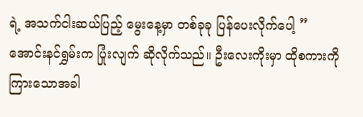ရဲ့ အသက်ငါးဆယ်ပြည့် မွေးနေ့မှာ တစ်ခုခု ပြန်ပေးလိုက်ပေါ့ ”
အောင်းနင်ရွှမ်းက ပြုံးလျက် ဆိုလိုက်သည်။ ဦးလေးကိုးမှာ ထိုစကားကို ကြားသောအခါ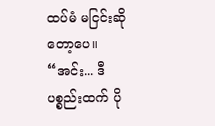ထပ်မံ မငြင်းဆိုတော့ပေ။
“အင်း... ဒီပစ္စည်းထက် ပို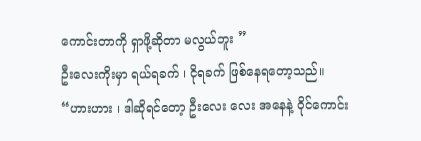ကောင်းတာကို ရှာဖို့ဆိုတာ မလွယ်ဘူး ”
ဦးလေးကိုးမှာ ရယ်ရခက် ၊ ငိုရခက် ဖြစ်နေရတော့သည်။
“ဟားဟား ၊ ဒါဆိုရင်တော့ ဦးလေး လေး အနေနဲ့ ဝိုင်ကောင်း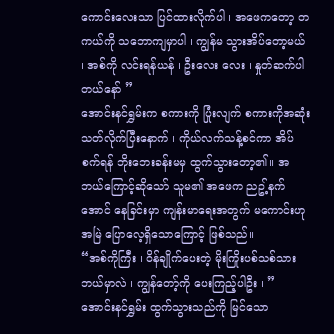ကောင်းလေးသာ ပြင်ထားလိုက်ပါ ၊ အဖေကတော့ တကယ်ကို သဘောကျမှာပါ ၊ ကျွန်မ သွားအိပ်တော့မယ် ၊ အစ်ကို လင်းရန်ယန် ၊ ဦးလေး လေး ၊ နှုတ်ဆက်ပါတယ်နော် ”
အောင်းနင်ရွှမ်းက စကားကို ပြုံးလျက် စကားကိုအဆုံးသတ်လိုက်ပြီးနောက် ၊ ကိုယ်လက်သန့်စင်ကာ အိပ်စက်ရန် ဘိုးဘေးခန်းမမှ ထွက်သွားတော့၏။ အဘယ်ကြောင့်ဆိုသော် သူမ၏ အဖေက ညဥ့်နက်အောင် နေခြင်းမှာ ကျန်းမာရေးအတွက် မကောင်းဟု အမြဲ ပြောလေ့ရှိသောကြောင့် ဖြစ်သည်။
“အစ်ကိုကြီး ၊ ဝိန်ချိုက်ပေးတဲ့ မိုးကြိုးပစ်သစ်သား ဘယ်မှာလဲ ၊ ကျွန်တော့်ကို ပေးကြည့်ပါဦး ၊ ” အောင်းနင်ရွှမ်း ထွက်သွားသည်ကို မြင်သော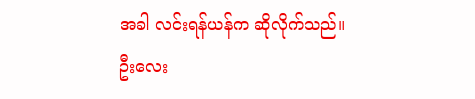အခါ လင်းရန်ယန်က ဆိုလိုက်သည်။
ဦးလေး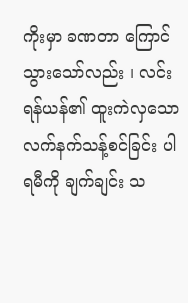ကိုးမှာ ခဏတာ ကြောင်သွားသော်လည်း ၊ လင်းရန်ယန်၏ ထူးကဲလှသော လက်နက်သန့်စင်ခြင်း ပါရမီကို ချက်ချင်း သ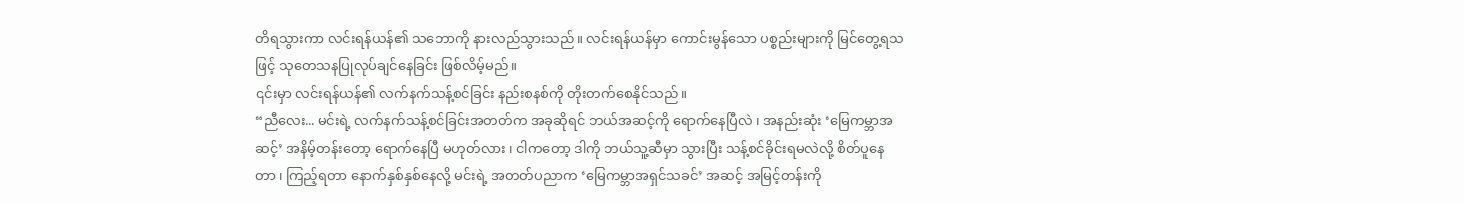တိရသွားကာ လင်းရန်ယန်၏ သဘောကို နားလည်သွားသည်။ လင်းရန်ယန်မှာ ကောင်းမွန်သော ပစ္စည်းများကို မြင်တွေ့ရသဖြင့် သုတေသနပြုလုပ်ချင်နေခြင်း ဖြစ်လိမ့်မည်။
၎င်းမှာ လင်းရန်ယန်၏ လက်နက်သန့်စင်ခြင်း နည်းစနစ်ကို တိုးတက်စေနိုင်သည်။
“ညီလေး... မင်းရဲ့ လက်နက်သန့်စင်ခြင်းအတတ်က အခုဆိုရင် ဘယ်အဆင့်ကို ရောက်နေပြီလဲ ၊ အနည်းဆုံး ‘မြေကမ္ဘာအဆင့်’ အနိမ့်တန်းတော့ ရောက်နေပြီ မဟုတ်လား ၊ ငါကတော့ ဒါကို ဘယ်သူ့ဆီမှာ သွားပြီး သန့်စင်ခိုင်းရမလဲလို့ စိတ်ပူနေတာ ၊ ကြည့်ရတာ နောက်နှစ်နှစ်နေလို့ မင်းရဲ့ အတတ်ပညာက ‘မြေကမ္ဘာအရှင်သခင်’ အဆင့် အမြင့်တန်းကို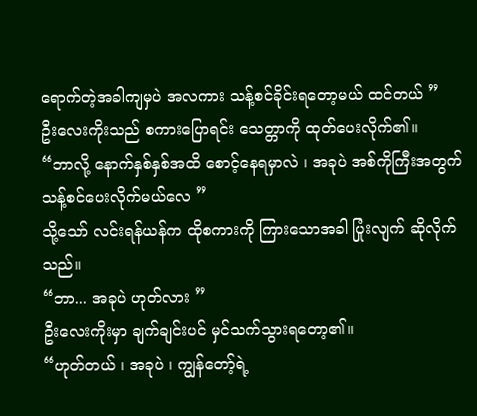ရောက်တဲ့အခါကျမှပဲ အလကား သန့်စင်ခိုင်းရတော့မယ် ထင်တယ် ”
ဦးလေးကိုးသည် စကားပြောရင်း သေတ္တာကို ထုတ်ပေးလိုက်၏။
“ဘာလို့ နောက်နှစ်နှစ်အထိ စောင့်နေရမှာလဲ ၊ အခုပဲ အစ်ကိုကြီးအတွက် သန့်စင်ပေးလိုက်မယ်လေ ”
သို့သော် လင်းရန်ယန်က ထိုစကားကို ကြားသောအခါ ပြုံးလျက် ဆိုလိုက်သည်။
“ဘာ... အခုပဲ ဟုတ်လား ”
ဦးလေးကိုးမှာ ချက်ချင်းပင် မှင်သက်သွားရတော့၏။
“ဟုတ်တယ် ၊ အခုပဲ ၊ ကျွန်တော့်ရဲ့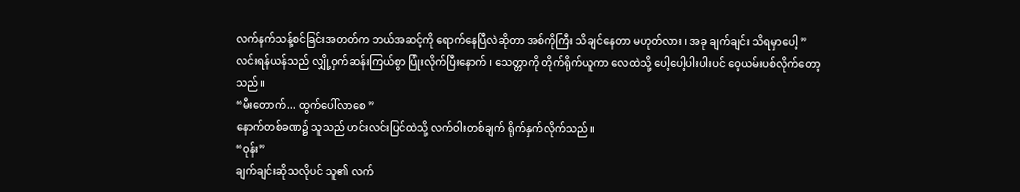လက်နက်သန့်စင်ခြင်းအတတ်က ဘယ်အဆင့်ကို ရောက်နေပြီလဲဆိုတာ အစ်ကိုကြီး သိချင်နေတာ မဟုတ်လား ၊ အခု ချက်ချင်း သိရမှာပေါ့ ”
လင်းရန်ယန်သည် လျှို့ဝှက်ဆန်းကြယ်စွာ ပြုံးလိုက်ပြီးနောက် ၊ သေတ္တာကို တိုက်ရိုက်ယူကာ လေထဲသို့ ပေါ့ပေါ့ပါးပါးပင် ဝေ့ယမ်းပစ်လိုက်တော့သည်။
“မီးတောက်... ထွက်ပေါ်လာစေ ”
နောက်တစ်ခဏ၌ သူသည် ဟင်းလင်းပြင်ထဲသို့ လက်ဝါးတစ်ချက် ရိုက်နှက်လိုက်သည်။
“ဝုန်း”
ချက်ချင်းဆိုသလိုပင် သူ၏ လက်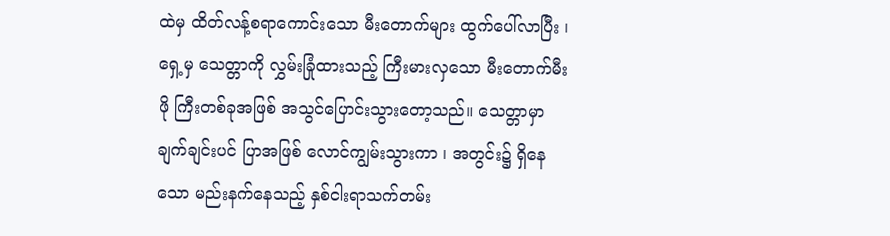ထဲမှ ထိတ်လန့်စရာကောင်းသော မီးတောက်များ ထွက်ပေါ်လာပြီး ၊ ရှေ့မှ သေတ္တာကို လွှမ်းခြုံထားသည့် ကြီးမားလှသော မီးတောက်မီးဖို ကြီးတစ်ခုအဖြစ် အသွင်ပြောင်းသွားတော့သည်။ သေတ္တာမှာ ချက်ချင်းပင် ပြာအဖြစ် လောင်ကျွမ်းသွားကာ ၊ အတွင်း၌ ရှိနေသော မည်းနက်နေသည့် နှစ်ငါးရာသက်တမ်း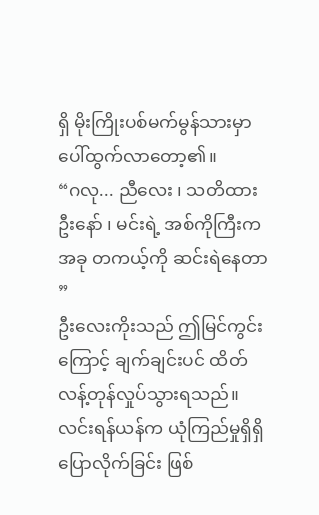ရှိ မိုးကြိုးပစ်မက်မွန်သားမှာ ပေါ်ထွက်လာတော့၏။
“ဂလု... ညီလေး ၊ သတိထားဦးနော် ၊ မင်းရဲ့ အစ်ကိုကြီးက အခု တကယ့်ကို ဆင်းရဲနေတာ ”
ဦးလေးကိုးသည် ဤမြင်ကွင်းကြောင့် ချက်ချင်းပင် ထိတ်လန့်တုန်လှုပ်သွားရသည်။ လင်းရန်ယန်က ယုံကြည်မှုရှိရှိ ပြောလိုက်ခြင်း ဖြစ်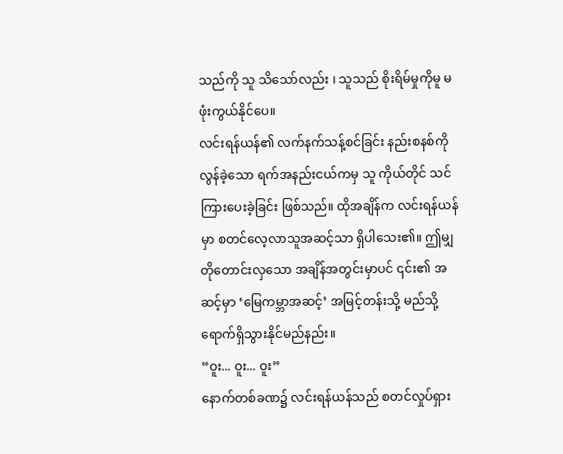သည်ကို သူ သိသော်လည်း ၊ သူသည် စိုးရိမ်မှုကိုမူ မဖုံးကွယ်နိုင်ပေ။
လင်းရန်ယန်၏ လက်နက်သန့်စင်ခြင်း နည်းစနစ်ကို လွန်ခဲ့သော ရက်အနည်းငယ်ကမှ သူ ကိုယ်တိုင် သင်ကြားပေးခဲ့ခြင်း ဖြစ်သည်။ ထိုအချိန်က လင်းရန်ယန်မှာ စတင်လေ့လာသူအဆင့်သာ ရှိပါသေး၏။ ဤမျှတိုတောင်းလှသော အချိန်အတွင်းမှာပင် ၎င်း၏ အဆင့်မှာ ‘မြေကမ္ဘာအဆင့်’ အမြင့်တန်းသို့ မည်သို့ ရောက်ရှိသွားနိုင်မည်နည်း။
“ဝူး... ဝူး... ဝူး”
နောက်တစ်ခဏ၌ လင်းရန်ယန်သည် စတင်လှုပ်ရှား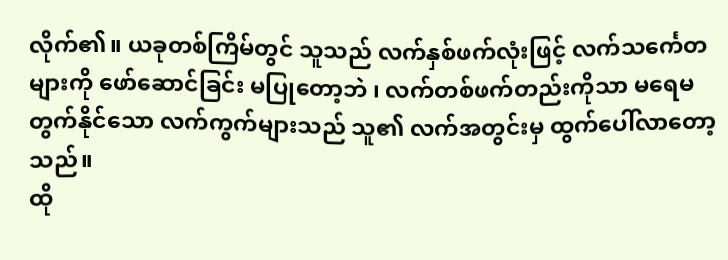လိုက်၏။ ယခုတစ်ကြိမ်တွင် သူသည် လက်နှစ်ဖက်လုံးဖြင့် လက်သင်္ကေတ များကို ဖော်ဆောင်ခြင်း မပြုတော့ဘဲ ၊ လက်တစ်ဖက်တည်းကိုသာ မရေမတွက်နိုင်သော လက်ကွက်များသည် သူ၏ လက်အတွင်းမှ ထွက်ပေါ်လာတော့သည်။
ထို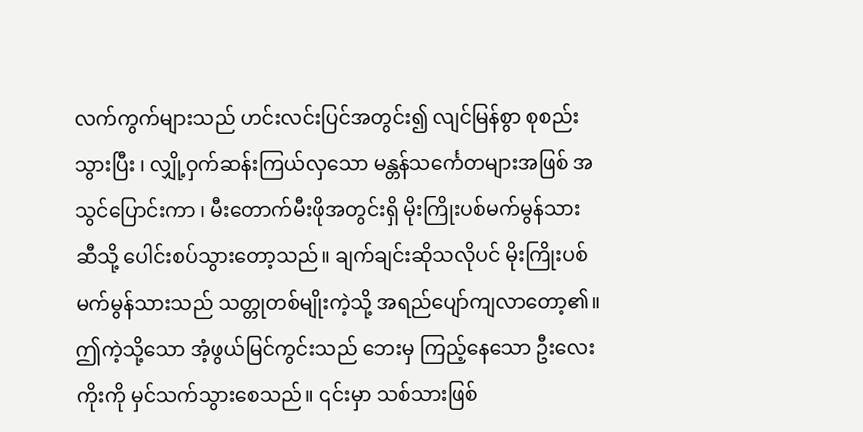လက်ကွက်များသည် ဟင်းလင်းပြင်အတွင်း၍ လျင်မြန်စွာ စုစည်းသွားပြီး ၊ လျှို့ဝှက်ဆန်းကြယ်လှသော မန္တန်သင်္ကေတများအဖြစ် အသွင်ပြောင်းကာ ၊ မီးတောက်မီးဖိုအတွင်းရှိ မိုးကြိုးပစ်မက်မွန်သားဆီသို့ ပေါင်းစပ်သွားတော့သည်။ ချက်ချင်းဆိုသလိုပင် မိုးကြိုးပစ်မက်မွန်သားသည် သတ္တုတစ်မျိုးကဲ့သို့ အရည်ပျော်ကျလာတော့၏။
ဤကဲ့သို့သော အံ့ဖွယ်မြင်ကွင်းသည် ဘေးမှ ကြည့်နေသော ဦးလေးကိုးကို မှင်သက်သွားစေသည်။ ၎င်းမှာ သစ်သားဖြစ်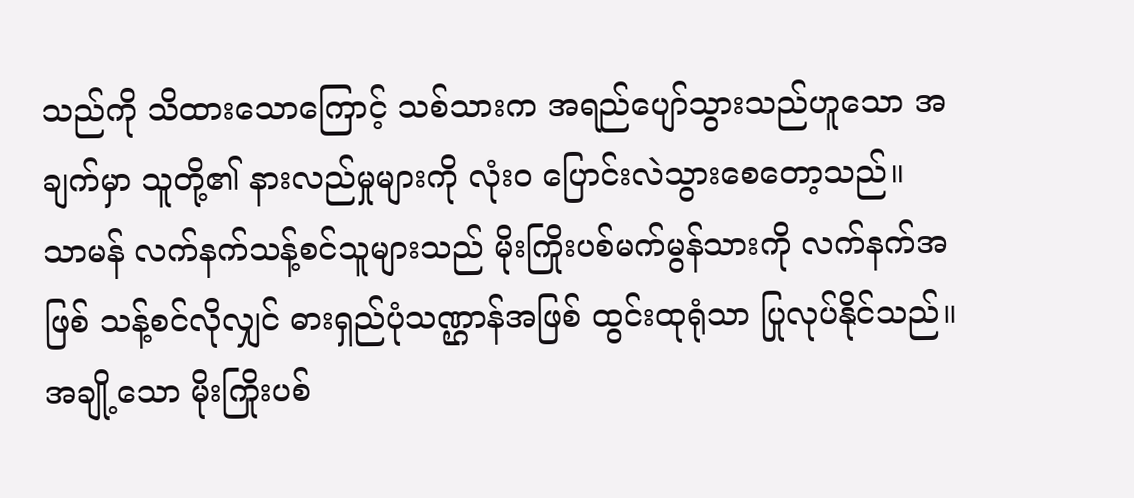သည်ကို သိထားသောကြောင့် သစ်သားက အရည်ပျော်သွားသည်ဟူသော အချက်မှာ သူတို့၏ နားလည်မှုများကို လုံးဝ ပြောင်းလဲသွားစေတော့သည်။
သာမန် လက်နက်သန့်စင်သူများသည် မိုးကြိုးပစ်မက်မွန်သားကို လက်နက်အဖြစ် သန့်စင်လိုလျှင် ဓားရှည်ပုံသဏ္ဌာန်အဖြစ် ထွင်းထုရုံသာ ပြုလုပ်နိုင်သည်။ အချို့သော မိုးကြိုးပစ်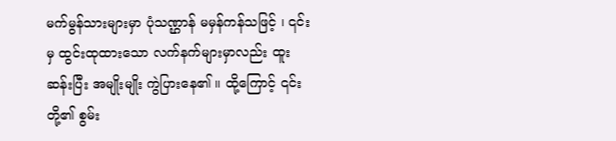မက်မွန်သားများမှာ ပုံသဏ္ဌာန် မမှန်ကန်သဖြင့် ၊ ၎င်းမှ ထွင်းထုထားသော လက်နက်များမှာလည်း ထူးဆန်းပြီး အမျိုးမျိုး ကွဲပြားနေ၏ ။ ထို့ကြောင့် ၎င်းတို့၏ စွမ်း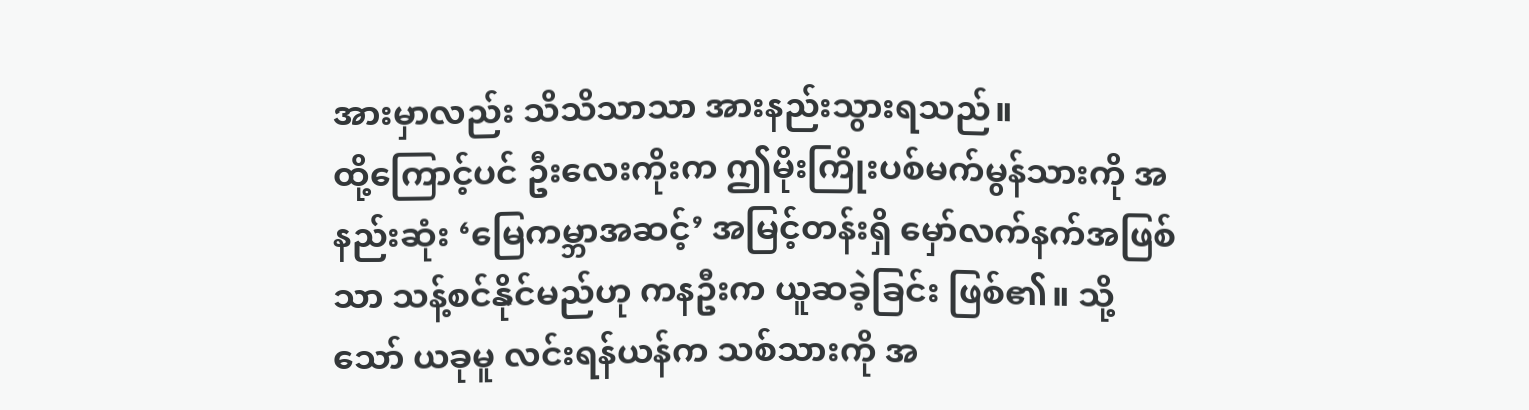အားမှာလည်း သိသိသာသာ အားနည်းသွားရသည်။
ထို့ကြောင့်ပင် ဦးလေးကိုးက ဤမိုးကြိုးပစ်မက်မွန်သားကို အနည်းဆုံး ‘မြေကမ္ဘာအဆင့်’ အမြင့်တန်းရှိ မှော်လက်နက်အဖြစ်သာ သန့်စင်နိုင်မည်ဟု ကနဦးက ယူဆခဲ့ခြင်း ဖြစ်၏။ သို့သော် ယခုမူ လင်းရန်ယန်က သစ်သားကို အ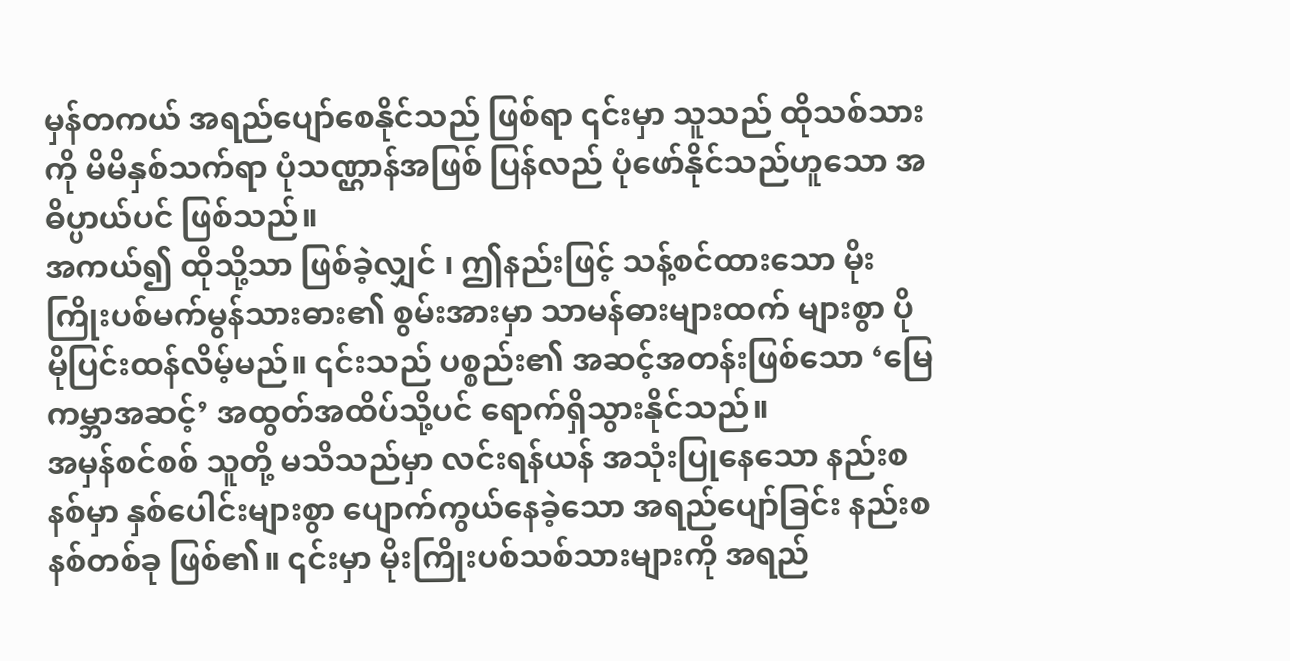မှန်တကယ် အရည်ပျော်စေနိုင်သည် ဖြစ်ရာ ၎င်းမှာ သူသည် ထိုသစ်သားကို မိမိနှစ်သက်ရာ ပုံသဏ္ဌာန်အဖြစ် ပြန်လည် ပုံဖော်နိုင်သည်ဟူသော အဓိပ္ပာယ်ပင် ဖြစ်သည်။
အကယ်၍ ထိုသို့သာ ဖြစ်ခဲ့လျှင် ၊ ဤနည်းဖြင့် သန့်စင်ထားသော မိုးကြိုးပစ်မက်မွန်သားဓား၏ စွမ်းအားမှာ သာမန်ဓားများထက် များစွာ ပိုမိုပြင်းထန်လိမ့်မည်။ ၎င်းသည် ပစ္စည်း၏ အဆင့်အတန်းဖြစ်သော ‘မြေကမ္ဘာအဆင့်’ အထွတ်အထိပ်သို့ပင် ရောက်ရှိသွားနိုင်သည်။
အမှန်စင်စစ် သူတို့ မသိသည်မှာ လင်းရန်ယန် အသုံးပြုနေသော နည်းစနစ်မှာ နှစ်ပေါင်းများစွာ ပျောက်ကွယ်နေခဲ့သော အရည်ပျော်ခြင်း နည်းစနစ်တစ်ခု ဖြစ်၏။ ၎င်းမှာ မိုးကြိုးပစ်သစ်သားများကို အရည်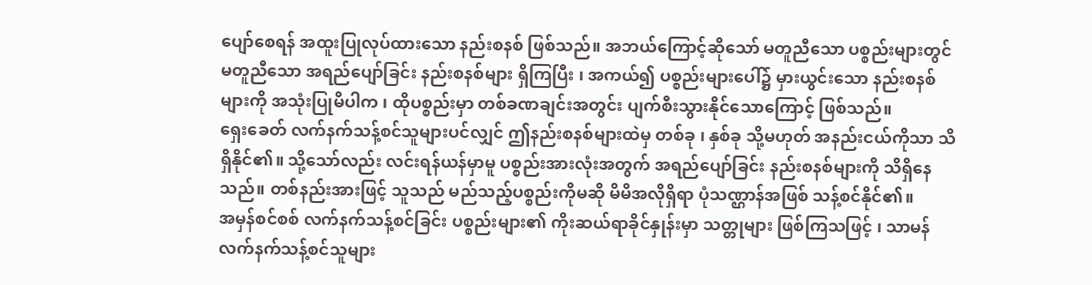ပျော်စေရန် အထူးပြုလုပ်ထားသော နည်းစနစ် ဖြစ်သည်။ အဘယ်ကြောင့်ဆိုသော် မတူညီသော ပစ္စည်းများတွင် မတူညီသော အရည်ပျော်ခြင်း နည်းစနစ်များ ရှိကြပြီး ၊ အကယ်၍ ပစ္စည်းများပေါ်၌ မှားယွင်းသော နည်းစနစ်များကို အသုံးပြုမိပါက ၊ ထိုပစ္စည်းမှာ တစ်ခဏချင်းအတွင်း ပျက်စီးသွားနိုင်သောကြောင့် ဖြစ်သည်။
ရှေးခေတ် လက်နက်သန့်စင်သူများပင်လျှင် ဤနည်းစနစ်များထဲမှ တစ်ခု ၊ နှစ်ခု သို့မဟုတ် အနည်းငယ်ကိုသာ သိရှိနိုင်၏။ သို့သော်လည်း လင်းရန်ယန်မှာမူ ပစ္စည်းအားလုံးအတွက် အရည်ပျော်ခြင်း နည်းစနစ်များကို သိရှိနေသည်။ တစ်နည်းအားဖြင့် သူသည် မည်သည့်ပစ္စည်းကိုမဆို မိမိအလိုရှိရာ ပုံသဏ္ဌာန်အဖြစ် သန့်စင်နိုင်၏။
အမှန်စင်စစ် လက်နက်သန့်စင်ခြင်း ပစ္စည်းများ၏ ကိုးဆယ်ရာခိုင်နှုန်းမှာ သတ္တုများ ဖြစ်ကြသဖြင့် ၊ သာမန် လက်နက်သန့်စင်သူများ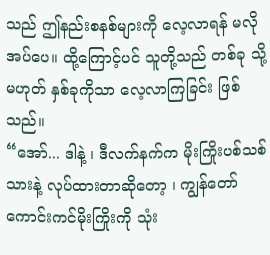သည် ဤနည်းစနစ်များကို လေ့လာရန် မလိုအပ်ပေ။ ထို့ကြောင့်ပင် သူတို့သည် တစ်ခု သို့မဟုတ် နှစ်ခုကိုသာ လေ့လာကြခြင်း ဖြစ်သည်။
“အော်... ဒါနဲ့ ၊ ဒီလက်နက်က မိုးကြိုးပစ်သစ်သားနဲ့ လုပ်ထားတာဆိုတော့ ၊ ကျွန်တော် ကောင်းကင်မိုးကြိုးကို သုံး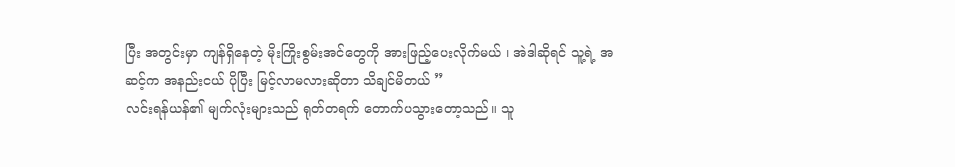ပြီး အတွင်းမှာ ကျန်ရှိနေတဲ့ မိုးကြိုးစွမ်းအင်တွေကို အားဖြည့်ပေးလိုက်မယ် ၊ အဲဒါဆိုရင် သူ့ရဲ့ အဆင့်က အနည်းငယ် ပိုပြီး မြင့်လာမလားဆိုတာ သိချင်မိတယ် ”
လင်းရန်ယန်၏ မျက်လုံးများသည် ရုတ်တရက် တောက်ပသွားတော့သည်။ သူ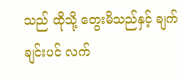သည် ထိုသို့ တွေးမိသည်နှင့် ချက်ချင်းပင် လက်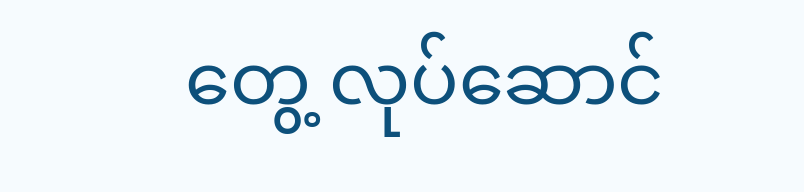တွေ့ လုပ်ဆောင်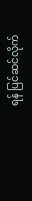ရန် ပြင်ဆင်လိုက်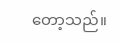တော့သည်။